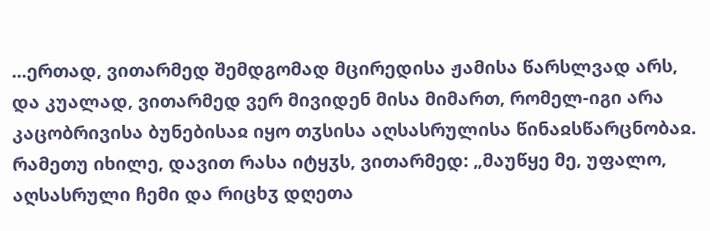...ერთად, ვითარმედ შემდგომად მცირედისა ჟამისა წარსლვად არს, და კუალად, ვითარმედ ვერ მივიდენ მისა მიმართ, რომელ-იგი არა კაცობრივისა ბუნებისაჲ იყო თჳსისა აღსასრულისა წინაჲსწარცნობაჲ. რამეთუ იხილე, დავით რასა იტყჳს, ვითარმედ: „მაუწყე მე, უფალო, აღსასრული ჩემი და რიცხჳ დღეთა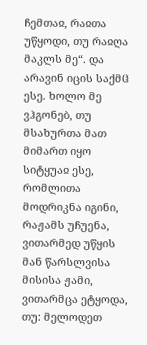ჩემთაჲ, რაჲთა უწყოდი, თუ რაჲღა მაკლს მე“. და არავინ იცის საქმჱ ესე. ხოლო მე ვჰგონებ, თუ მსახურთა მათ მიმართ იყო სიტყუაჲ ესე, რომლითა მოდრიკნა იგინი, რაჟამს უჩუენა, ვითარმედ უწყის მან წარსლვისა მისისა ჟამი, ვითარმცა ეტყოდა, თუ: მელოდეთ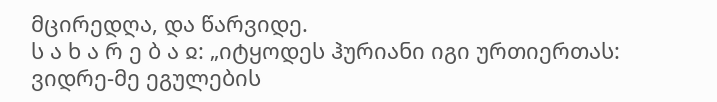მცირედღა, და წარვიდე.
ს ა ხ ა რ ე ბ ა ჲ: „იტყოდეს ჰურიანი იგი ურთიერთას: ვიდრე-მე ეგულების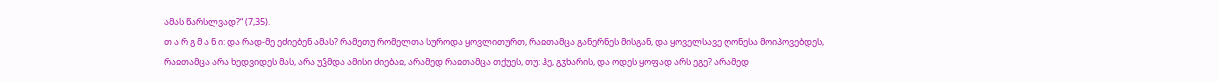ამას წარსლვად?“ (7,35).
თ ა რ გ მ ა ნ ი: და რად-მე ეძიებენ ამას? რამეთუ რომელთა სუროდა ყოვლითურთ, რაჲთამცა განერნეს მისგან, და ყოველსავე ღონესა მოიპოვებდეს, რაჲთამცა არა ხედვიდეს მას, არა უჴმდა ამისი ძიებაჲ, არამედ რაჲთამცა თქუეს, თუ: ჰე, გჳხარის, და ოდეს ყოფად არს ეგე? არამედ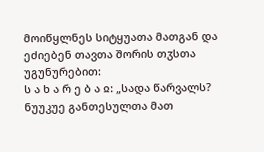მოიწყლნეს სიტყუათა მათგან და ეძიებენ თავთა შორის თჳსთა უგუნურებით:
ს ა ხ ა რ ე ბ ა ჲ: „სადა წარვალს? ნუუკუე განთესულთა მათ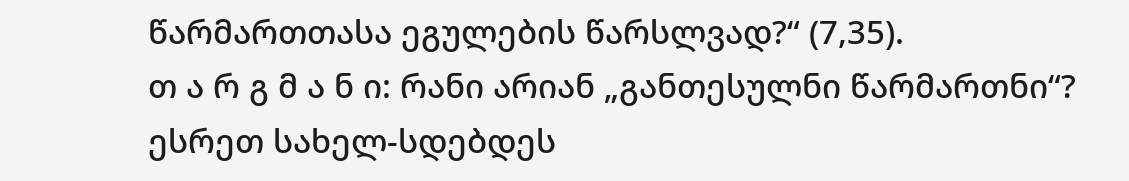წარმართთასა ეგულების წარსლვად?“ (7,35).
თ ა რ გ მ ა ნ ი: რანი არიან „განთესულნი წარმართნი“? ესრეთ სახელ-სდებდეს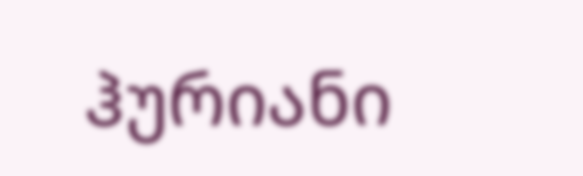ჰურიანი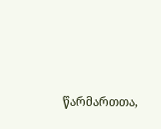წარმართთა,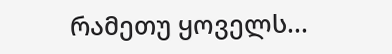რამეთუ ყოველს...